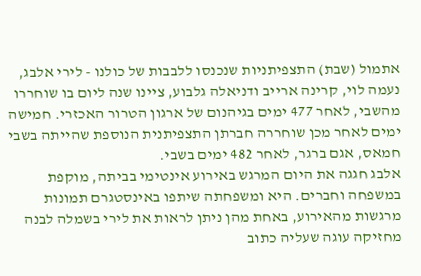אתמול (שבת) התצפיתניות שנכנסו ללבבות של כולנו - לירי אלבג, נעמה לוי, קרינה ארייב ודניאלה גלבוע, ציינו שנה ליום בו שוחררו מהשבי, לאחר 477 ימים בגיהנום של ארגון הטרור האכזרי. חמישה ימים לאחר מכן שוחררה חברתן התצפיתנית הנוספת שהייתה בשבי חמאס, אגם ברגר, לאחר 482 ימים בשבי.
אלבג חגגה את היום המרגש באירוע אינטימי בביתה, מוקפת במשפחה וחברים. היא ומשפחתה שיתפו באינסטגרם תמונות מרגשות מהאירוע, באחת מהן ניתן לראות את לירי בשמלה לבנה מחזיקה עוגה שעליה כתוב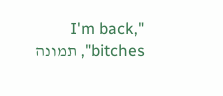"I'm back, bitches", תמונה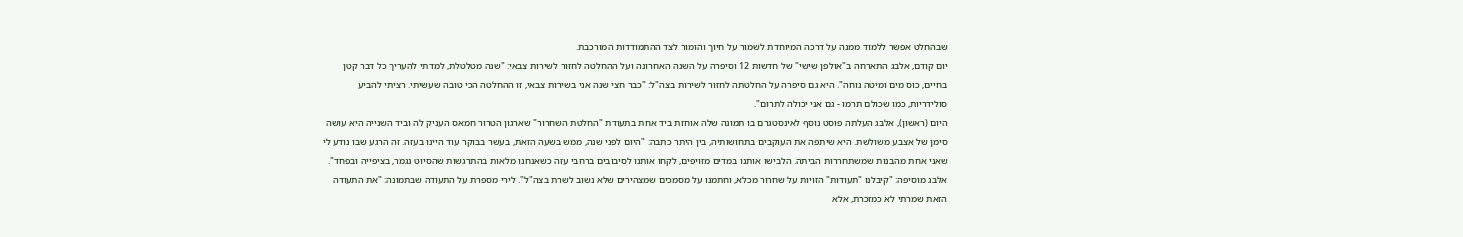שבהחלט אפשר ללמוד ממנה על דרכה המיוחדת לשמור על חיוך והומור לצד ההתמודדות המורכבת.
יום קודם, אלבג התארחה ב"אולפן שישי" של חדשות 12 וסיפרה על השנה האחרונה ועל ההחלטה לחזור לשירות צבאי: "שנה מטלטלת, למדתי להעריך כל דבר קטן בחיים, כוס מים ומיטה נוחה". היא גם סיפרה על החלטתה לחזור לשירות בצה"ל: "כבר חצי שנה אני בשירות צבאי, זו ההחלטה הכי טובה שעשיתי. רציתי להביע סולידריות, כמו שכולם תרמו - גם אני יכולה לתרום".
היום (ראשון), אלבג העלתה פוסט נוסף לאינסטגרם בו תמונה שלה אוחזת ביד אחת בתעודת "החלטת השחרור" שארגון הטרור חמאס העניק לה וביד השנייה היא עושה סימן של אצבע משולשת. היא שיתפה את העוקבים בתחושותיה, בין היתר כתבה: "היום לפני שנה, ממש בשעה הזאת, בעשר בבוקר עוד היינו בעזה. זה הרגע שבו נודע לי שאני אחת מהבנות שמשתחררות הביתה. הלבישו אותנו במדים מזויפים, לקחו אותנו לסיבובים ברחבי עזה כשאנחנו מלאות בהתרגשות שהסיוט נגמר, בציפייה ובפחד".
אלבג מוסיפה: "קיבלנו "תעודות" הזויות על שחרור מכלא, וחתמנו על מסמכים שמצהירים שלא נשוב לשרת בצה"ל". לירי מספרת על התעודה שבתמונה: "את התעודה הזאת שמרתי לא כמזכרת, אלא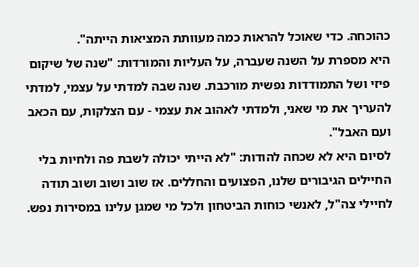כהוכחה. כדי שאוכל להראות כמה מעוותת המציאות הייתה".
היא מספרת על השנה שעברה, על העליות והמורדות: "שנה של שיקום פיזי ושל התמודדות נפשית מורכבת. שנה שבה למדתי על עצמי, למדתי להעריך את מי שאני, ולמדתי לאהוב את עצמי - עם הצלקות, עם הכאב ועם האבל".
לסיום היא לא שכחה להודות: "לא הייתי יכולה לשבת פה ולחיות בלי החיילים הגיבורים שלנו, הפצועים והחללים. אז שוב ושוב ושוב תודה לחיילי צה"ל, לאנשי כוחות הביטחון ולכל מי שמגן עלינו במסירות נפש.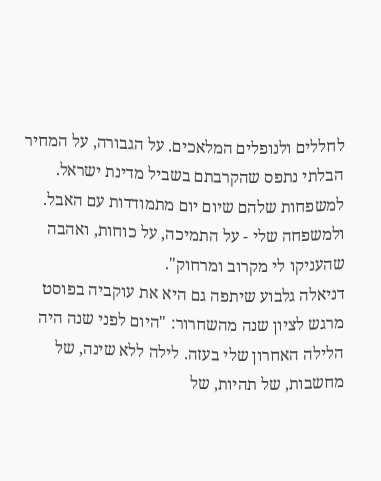לחללים ולנופלים המלאכים. על הגבורה, על המחיר הבלתי נתפס שהקרבתם בשביל מדינת ישראל. למשפחות שלהם שיום יום מתמודדות עם האבל. ולמשפחה שלי - על התמיכה, על כוחות, ואהבה שהעניקו לי מקרוב ומרחוק".
דניאלה גלבוע שיתפה גם היא את עוקביה בפוסט מרגש לציון שנה מהשחרור: "היום לפני שנה היה הלילה האחרון שלי בעזה. לילה ללא שינה, של מחשבות, של תהיות, של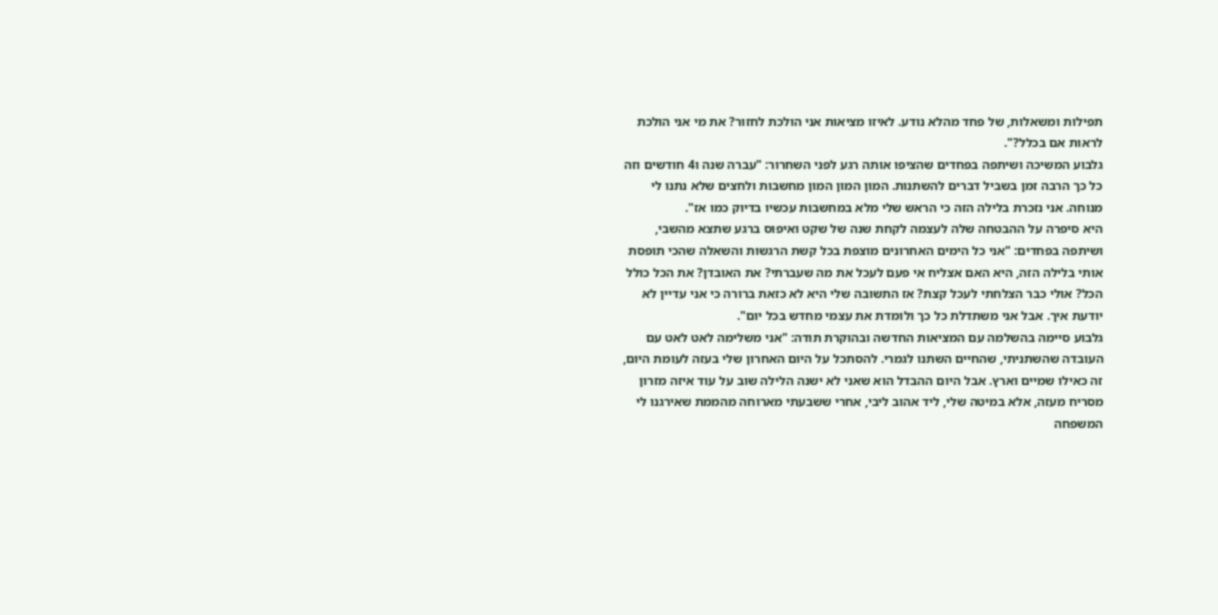תפילות ומשאלות, של פחד מהלא נודע. לאיזו מציאות אני הולכת לחזור? את מי אני הולכת לראות אם בכלל?".
גלבוע המשיכה ושיתפה בפחדים שהציפו אותה רגע לפני השחרור: "עברה שנה ו4 חודשים וזה כל כך הרבה זמן בשביל דברים להשתנות. המון המון המון מחשבות ולחצים שלא נתנו לי מנוחה. אני נזכרת בלילה הזה כי הראש שלי מלא במחשבות עכשיו בדיוק כמו אז".
היא סיפרה על ההבטחה שלה לעצמה לקחת שנה של שקט ואיפוס ברגע שתצא מהשבי, ושיתפה בפחדים: "אני כל הימים האחרונים מוצפת בכל קשת הרגשות והשאלה שהכי תופסת אותי בלילה הזה, היא האם אצליח אי פעם לעכל את מה שעברתי? את האובדן? את הכל כולל הכל? אולי כבר הצלחתי לעכל קצת? אז התשובה שלי היא לא כזאת ברורה כי אני עדיין לא יודעת איך. אבל אני משתדלת כל כך ולומדת את עצמי מחדש בכל יום".
גלבוע סיימה בהשלמה עם המציאות החדשה ובהוקרת תודה: "אני משלימה לאט לאט עם העובדה שהשתניתי, שהחיים השתנו לגמרי. להסתכל על היום האחרון שלי בעזה לעומת היום, זה כאילו שמיים וארץ. אבל היום ההבדל הוא שאני לא ישנה הלילה שוב על עוד איזה מזרון מסריח מעזה, אלא במיטה שלי, ליד אהוב ליבי, אחרי ששבעתי מארוחה מהממת שאירגנו לי המשפחה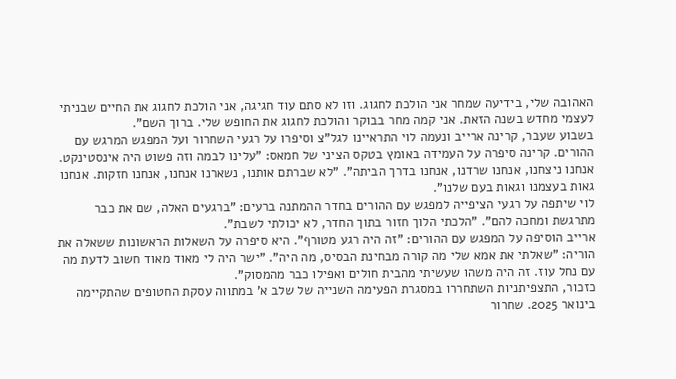האהובה שלי, בידיעה שמחר אני הולכת לחגוג. וזו לא סתם עוד חגיגה, אני הולכת לחגוג את החיים שבניתי לעצמי מחדש בשנה הזאת. אני קמה מחר בבוקר והולכת לחגוג את החופש שלי. ברוך השם".
בשבוע שעבר, קרינה ארייב ונעמה לוי התראיינו לגל"צ וסיפרו על רגעי השחרור ועל המפגש המרגש עם ההורים. קרינה סיפרה על העמידה באומץ בטקס הציני של חמאס: "עלינו לבמה וזה פשוט היה אינסטינקט. אנחנו ניצחנו, אנחנו שרדנו, אנחנו בדרך הביתה". "לא שברתם אותנו, נשארנו אנחנו, אנחנו חזקות. אנחנו גאות בעצמנו וגאות בעם שלנו".
לוי שיתפה על רגעי הציפייה למפגש עם ההורים בחדר ההמתנה ברעים: "ברגעים האלה, שם את כבר מתרגשת ומחכה להם". "הלכתי הלוך חזור בתוך החדר, לא יכולתי לשבת".
ארייב הוסיפה על המפגש עם ההורים: "זה היה רגע מטורף". היא סיפרה על השאלות הראשונות ששאלה את הוריה: "שאלתי את אמא שלי מה קורה מבחינת הבסיס, מה היה". "ישר היה לי מאוד מאוד חשוב לדעת מה עם נחל עוז. זה היה משהו שעשיתי מהבית חולים ואפילו כבר מהמסוק".
כזכור, התצפיתניות השתחררו במסגרת הפעימה השנייה של שלב א' במתווה עסקת החטופים שהתקיימה בינואר 2025. שחרור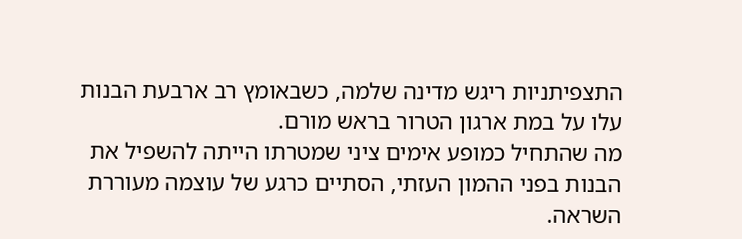התצפיתניות ריגש מדינה שלמה, כשבאומץ רב ארבעת הבנות עלו על במת ארגון הטרור בראש מורם.
מה שהתחיל כמופע אימים ציני שמטרתו הייתה להשפיל את הבנות בפני ההמון העזתי, הסתיים כרגע של עוצמה מעוררת השראה.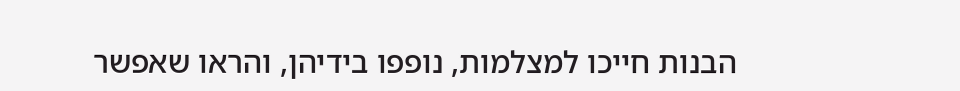הבנות חייכו למצלמות, נופפו בידיהן, והראו שאפשר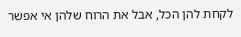לקחת להן הכל, אבל את הרוח שלהן אי אפשר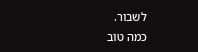לשבור.
כמה טוב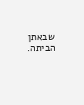שבאתן הביתה.